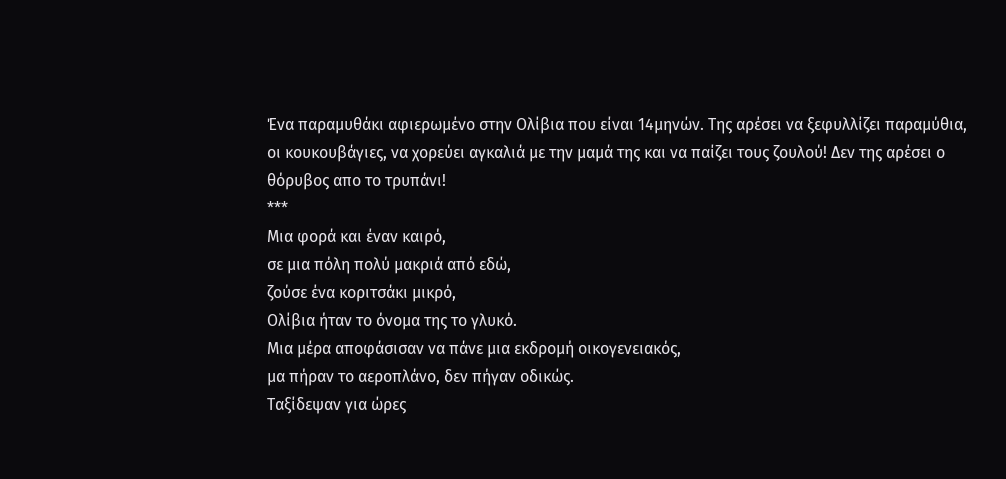Ένα παραμυθάκι αφιερωμένο στην Ολίβια που είναι 14μηνών. Της αρέσει να ξεφυλλίζει παραμύθια, οι κουκουβάγιες, να χορεύει αγκαλιά με την μαμά της και να παίζει τους ζουλού! Δεν της αρέσει ο θόρυβος απο το τρυπάνι!
***
Μια φορά και έναν καιρό,
σε μια πόλη πολύ μακριά από εδώ,
ζούσε ένα κοριτσάκι μικρό,
Ολίβια ήταν το όνομα της το γλυκό.
Μια μέρα αποφάσισαν να πάνε μια εκδρομή οικογενειακός,
μα πήραν το αεροπλάνο, δεν πήγαν οδικώς.
Ταξίδεψαν για ώρες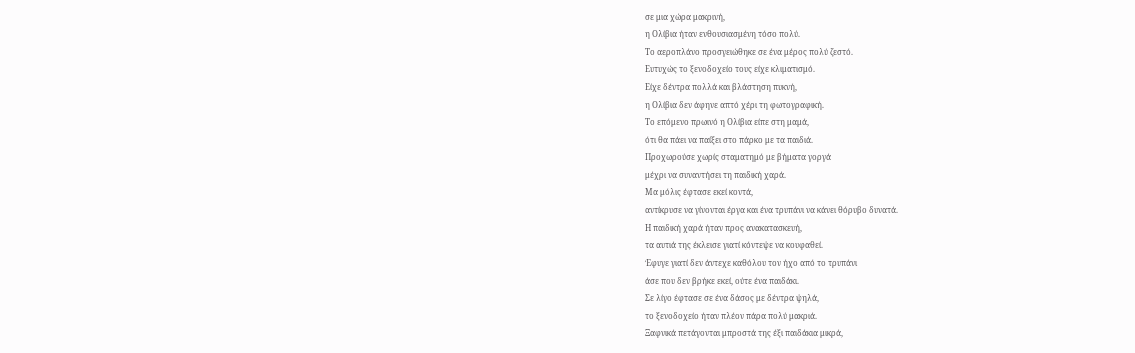σε μια χώρα μακρινή,
η Ολίβια ήταν ενθουσιασμένη τόσο πολύ.
Το αεροπλάνο προσγειώθηκε σε ένα μέρος πολύ ζεστό.
Ευτυχώς το ξενοδοχείο τους είχε κλιματισμό.
Είχε δέντρα πολλά και βλάστηση πυκνή,
η Ολίβια δεν άφηνε απτό χέρι τη φωτογραφική.
Το επόμενο πρωινό η Ολίβια είπε στη μαμά,
ότι θα πάει να παίξει στο πάρκο με τα παιδιά.
Προχωρούσε χωρίς σταματημό με βήματα γοργά
μέχρι να συναντήσει τη παιδική χαρά.
Μα μόλις έφτασε εκεί κοντά,
αντίκρυσε να γίνονται έργα και ένα τρυπάνι να κάνει θόρυβο δυνατά.
Η παιδική χαρά ήταν προς ανακατασκευή,
τα αυτιά της έκλεισε γιατί κόντεψε να κουφαθεί.
Έφυγε γιατί δεν άντεχε καθόλου τον ήχο από το τρυπάνι
άσε που δεν βρήκε εκεί, ούτε ένα παιδάκι.
Σε λίγο έφτασε σε ένα δάσος με δέντρα ψηλά,
το ξενοδοχείο ήταν πλέον πάρα πολύ μακριά.
Ξαφνικά πετάγονται μπροστά της έξι παιδάκια μικρά,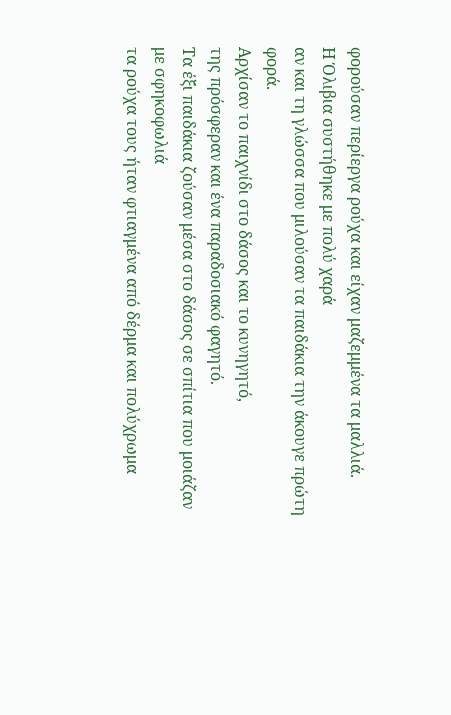φορούσαν περίεργα ρούχα και είχαν μαζεμμένα τα μαλλιά.
Η Όλιβια συστήθηκε με πολύ χαρά
αν και τη γλώσσα που μιλούσαν τα παιδάκια την άκουγε πρώτη φορά.
Αρχίσαν το παιχνίδι στο δάσος και το κυνηγητό,
της πρόσφεραν και ένα παραδοσιακό φαγητό.
Τα έξι παιδάκια ζούσαν μέσα στο δάσος σε σπίτια που μοιάζαν με σφηκοφωλιά
τα ρούχα τους ήταν φτιαγμένα από δέρμα και πολύχρωμα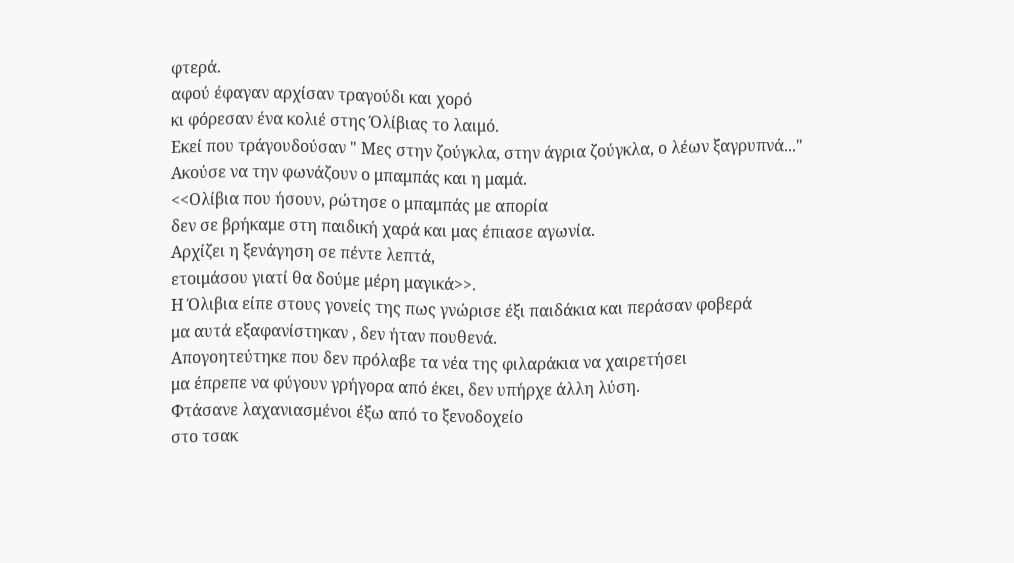φτερά.
αφού έφαγαν αρχίσαν τραγούδι και χορό
κι φόρεσαν ένα κολιέ στης Όλίβιας το λαιμό.
Εκεί που τράγουδούσαν " Μες στην ζούγκλα, στην άγρια ζούγκλα, ο λέων ξαγρυπνά..."
Ακούσε να την φωνάζουν ο μπαμπάς και η μαμά.
<<Ολίβια που ήσουν, ρώτησε ο μπαμπάς με απορία
δεν σε βρήκαμε στη παιδική χαρά και μας έπιασε αγωνία.
Αρχίζει η ξενάγηση σε πέντε λεπτά,
ετοιμάσου γιατί θα δούμε μέρη μαγικά>>.
Η Όλιβια είπε στους γονείς της πως γνώρισε έξι παιδάκια και περάσαν φοβερά
μα αυτά εξαφανίστηκαν , δεν ήταν πουθενά.
Απογοητεύτηκε που δεν πρόλαβε τα νέα της φιλαράκια να χαιρετήσει
μα έπρεπε να φύγουν γρήγορα από έκει, δεν υπήρχε άλλη λύση.
Φτάσανε λαχανιασμένοι έξω από το ξενοδοχείο
στο τσακ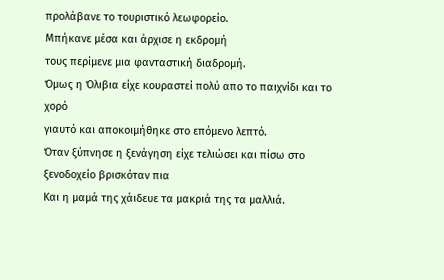προλάβανε το τουριστικό λεωφορείο.
Μπήκανε μέσα και άρχισε η εκδρομή
τους περίμενε μια φανταστική διαδρομή.
Όμως η Όλιβια είχε κουραστεί πολύ απο το παιχνίδι και το χορό
γιαυτό και αποκοιμήθηκε στο επόμενο λεπτό.
Όταν ξύπνησε η ξενάγηση είχε τελιώσει και πίσω στο ξενοδοχείο βρισκόταν πια
Και η μαμά της χάιδευε τα μακριά της τα μαλλιά.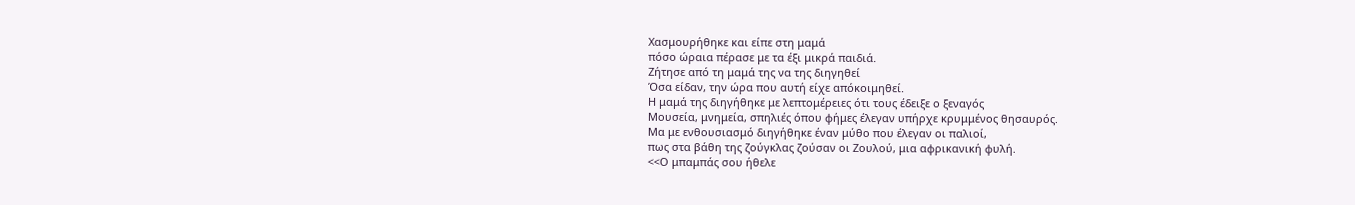Χασμουρήθηκε και είπε στη μαμά
πόσο ώραια πέρασε με τα έξι μικρά παιδιά.
Ζήτησε από τη μαμά της να της διηγηθεί
Όσα είδαν, την ώρα που αυτή είχε απόκοιμηθεί.
Η μαμά της διηγήθηκε με λεπτομέρειες ότι τους έδειξε ο ξεναγός
Μουσεία, μνημεία, σπηλιές όπου φήμες έλεγαν υπήρχε κρυμμένος θησαυρός.
Μα με ενθουσιασμό διηγήθηκε έναν μύθο που έλεγαν οι παλιοί,
πως στα βάθη της ζούγκλας ζούσαν οι Ζουλού, μια αφρικανική φυλή.
<<Ο μπαμπάς σου ήθελε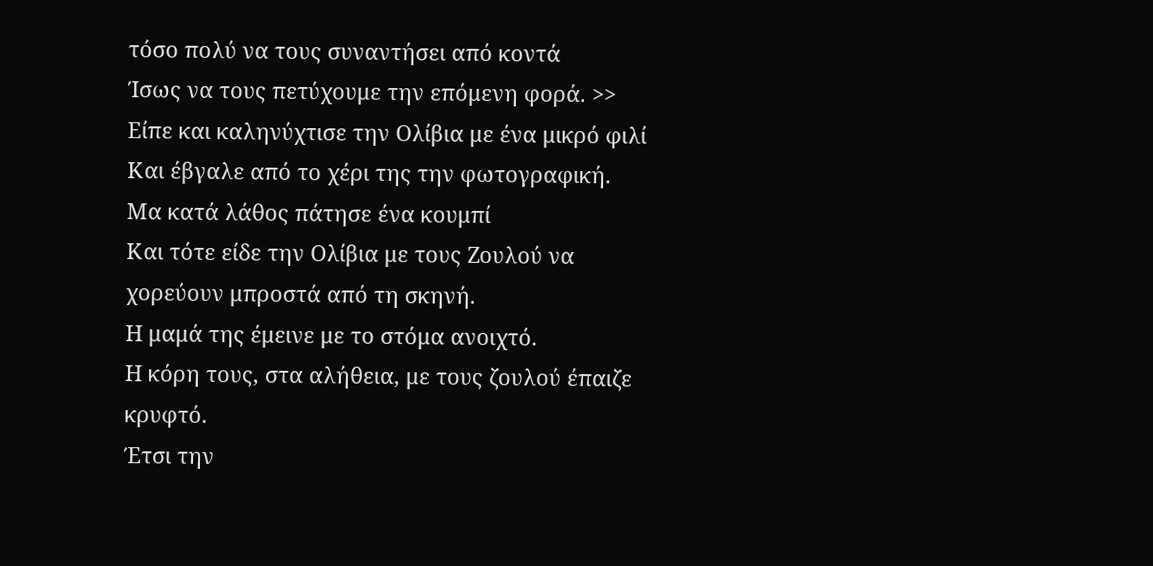τόσο πολύ να τους συναντήσει από κοντά
Ίσως να τους πετύχουμε την επόμενη φορά. >>
Είπε και καληνύχτισε την Ολίβια με ένα μικρό φιλί
Και έβγαλε από το χέρι της την φωτογραφική.
Μα κατά λάθος πάτησε ένα κουμπί
Και τότε είδε την Ολίβια με τους Ζουλού να χορεύουν μπροστά από τη σκηνή.
Η μαμά της έμεινε με το στόμα ανοιχτό.
Η κόρη τους, στα αλήθεια, με τους ζουλού έπαιζε κρυφτό.
Έτσι την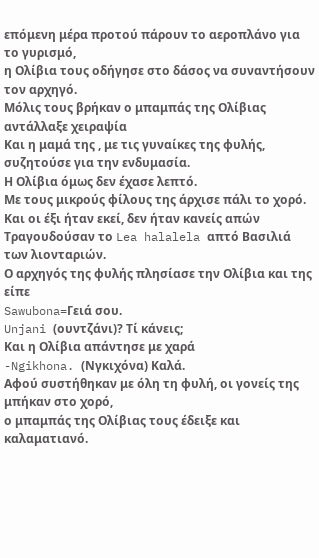επόμενη μέρα προτού πάρουν το αεροπλάνο για το γυρισμό,
η Ολίβια τους οδήγησε στο δάσος να συναντήσουν τον αρχηγό.
Μόλις τους βρήκαν ο μπαμπάς της Ολίβιας αντάλλαξε χειραψία
Και η μαμά της , με τις γυναίκες της φυλής, συζητούσε για την ενδυμασία.
Η Ολίβια όμως δεν έχασε λεπτό.
Με τους μικρούς φίλους της άρχισε πάλι το χορό.
Και οι έξι ήταν εκεί, δεν ήταν κανείς απών
Τραγουδούσαν το Lea halalela απτό Βασιλιά των λιονταριών.
Ο αρχηγός της φυλής πλησίασε την Ολίβια και της είπε
Sawubona=Γειά σου.
Unjani (ουντζάνι)? Τί κάνεις;
Και η Ολίβια απάντησε με χαρά
-Ngikhona. (Νγκιχόνα) Καλά.
Αφού συστήθηκαν με όλη τη φυλή, οι γονείς της μπήκαν στο χορό,
ο μπαμπάς της Ολίβιας τους έδειξε και καλαματιανό.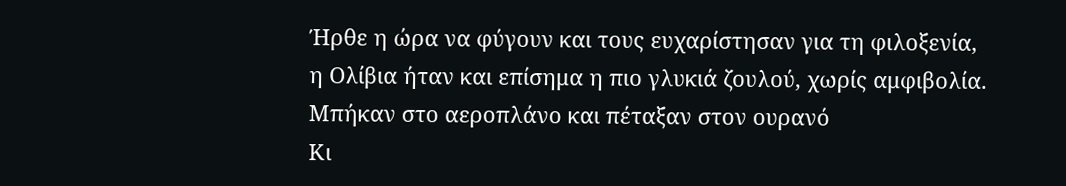Ήρθε η ώρα να φύγουν και τους ευχαρίστησαν για τη φιλοξενία,
η Ολίβια ήταν και επίσημα η πιο γλυκιά ζουλού, χωρίς αμφιβολία.
Μπήκαν στο αεροπλάνο και πέταξαν στον ουρανό
Κι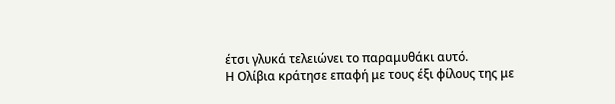έτσι γλυκά τελειώνει το παραμυθάκι αυτό.
Η Ολίβια κράτησε επαφή με τους έξι φίλους της με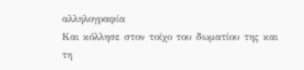αλληλογραφία
Και κόλλησε στον τοίχο του δωματίου της και τη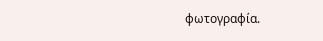φωτογραφία.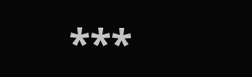***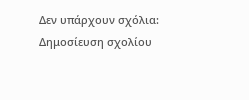Δεν υπάρχουν σχόλια:
Δημοσίευση σχολίου